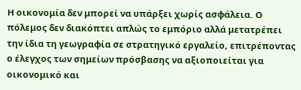Η οικονομία δεν μπορεί να υπάρξει χωρίς ασφάλεια. Ο πόλεμος δεν διακόπτει απλώς το εμπόριο αλλά μετατρέπει την ίδια τη γεωγραφία σε στρατηγικό εργαλείο, επιτρέποντας ο έλεγχος των σημείων πρόσβασης να αξιοποιείται για οικονομικό και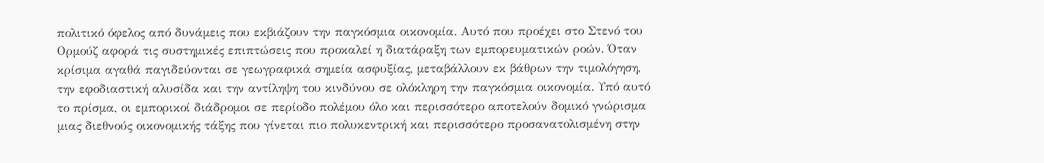πολιτικό όφελος από δυνάμεις που εκβιάζουν την παγκόσμια οικονομία. Αυτό που προέχει στο Στενό του Ορμούζ αφορά τις συστημικές επιπτώσεις που προκαλεί η διατάραξη των εμπορευματικών ροών. Όταν κρίσιμα αγαθά παγιδεύονται σε γεωγραφικά σημεία ασφυξίας, μεταβάλλουν εκ βάθρων την τιμολόγηση, την εφοδιαστική αλυσίδα και την αντίληψη του κινδύνου σε ολόκληρη την παγκόσμια οικονομία. Υπό αυτό το πρίσμα, οι εμπορικοί διάδρομοι σε περίοδο πολέμου όλο και περισσότερο αποτελούν δομικό γνώρισμα μιας διεθνούς οικονομικής τάξης που γίνεται πιο πολυκεντρική και περισσότερο προσανατολισμένη στην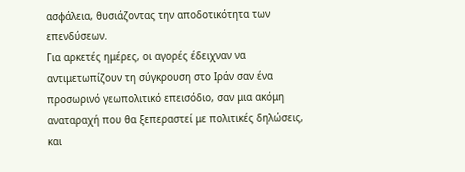ασφάλεια, θυσιάζοντας την αποδοτικότητα των επενδύσεων.
Για αρκετές ημέρες, οι αγορές έδειχναν να αντιμετωπίζουν τη σύγκρουση στο Ιράν σαν ένα προσωρινό γεωπολιτικό επεισόδιο, σαν μια ακόμη αναταραχή που θα ξεπεραστεί με πολιτικές δηλώσεις, και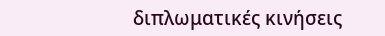διπλωματικές κινήσεις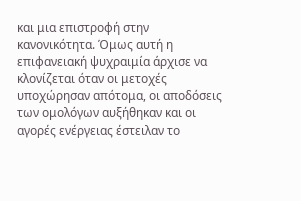και μια επιστροφή στην κανονικότητα. Όμως αυτή η επιφανειακή ψυχραιμία άρχισε να κλονίζεται όταν οι μετοχές υποχώρησαν απότομα, οι αποδόσεις των ομολόγων αυξήθηκαν και οι αγορές ενέργειας έστειλαν το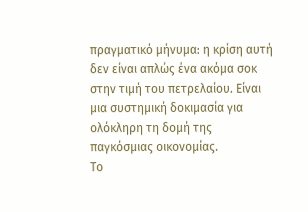πραγματικό μήνυμα: η κρίση αυτή δεν είναι απλώς ένα ακόμα σοκ στην τιμή του πετρελαίου. Είναι μια συστημική δοκιμασία για ολόκληρη τη δομή της παγκόσμιας οικονομίας.
Το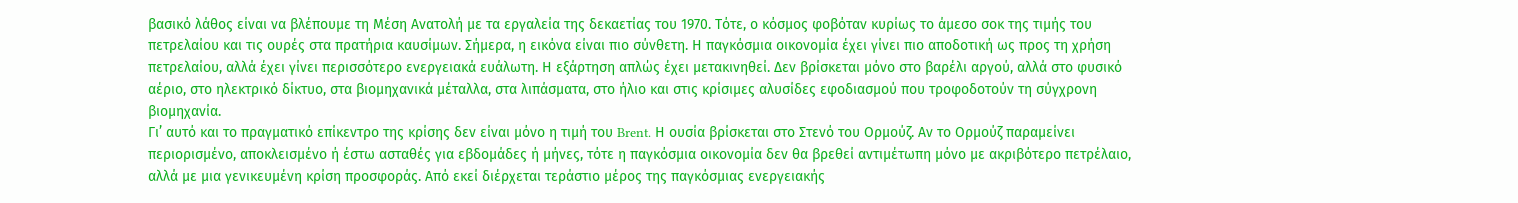βασικό λάθος είναι να βλέπουμε τη Μέση Ανατολή με τα εργαλεία της δεκαετίας του 1970. Τότε, ο κόσμος φοβόταν κυρίως το άμεσο σοκ της τιμής του πετρελαίου και τις ουρές στα πρατήρια καυσίμων. Σήμερα, η εικόνα είναι πιο σύνθετη. Η παγκόσμια οικονομία έχει γίνει πιο αποδοτική ως προς τη χρήση πετρελαίου, αλλά έχει γίνει περισσότερο ενεργειακά ευάλωτη. Η εξάρτηση απλώς έχει μετακινηθεί. Δεν βρίσκεται μόνο στο βαρέλι αργού, αλλά στο φυσικό αέριο, στο ηλεκτρικό δίκτυο, στα βιομηχανικά μέταλλα, στα λιπάσματα, στο ήλιο και στις κρίσιμες αλυσίδες εφοδιασμού που τροφοδοτούν τη σύγχρονη βιομηχανία.
Γι’ αυτό και το πραγματικό επίκεντρο της κρίσης δεν είναι μόνο η τιμή του Brent. Η ουσία βρίσκεται στο Στενό του Ορμούζ. Αν το Ορμούζ παραμείνει περιορισμένο, αποκλεισμένο ή έστω ασταθές για εβδομάδες ή μήνες, τότε η παγκόσμια οικονομία δεν θα βρεθεί αντιμέτωπη μόνο με ακριβότερο πετρέλαιο, αλλά με μια γενικευμένη κρίση προσφοράς. Από εκεί διέρχεται τεράστιο μέρος της παγκόσμιας ενεργειακής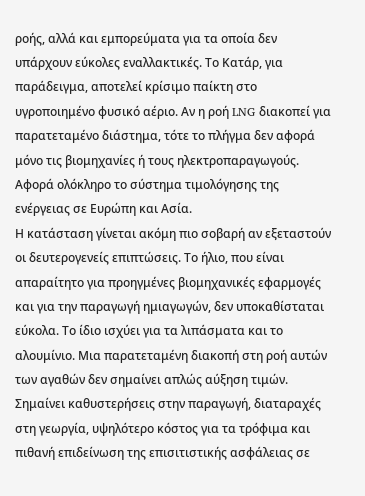ροής, αλλά και εμπορεύματα για τα οποία δεν υπάρχουν εύκολες εναλλακτικές. Το Κατάρ, για παράδειγμα, αποτελεί κρίσιμο παίκτη στο υγροποιημένο φυσικό αέριο. Αν η ροή LNG διακοπεί για παρατεταμένο διάστημα, τότε το πλήγμα δεν αφορά μόνο τις βιομηχανίες ή τους ηλεκτροπαραγωγούς. Αφορά ολόκληρο το σύστημα τιμολόγησης της ενέργειας σε Ευρώπη και Ασία.
Η κατάσταση γίνεται ακόμη πιο σοβαρή αν εξεταστούν οι δευτερογενείς επιπτώσεις. Το ήλιο, που είναι απαραίτητο για προηγμένες βιομηχανικές εφαρμογές και για την παραγωγή ημιαγωγών, δεν υποκαθίσταται εύκολα. Το ίδιο ισχύει για τα λιπάσματα και το αλουμίνιο. Μια παρατεταμένη διακοπή στη ροή αυτών των αγαθών δεν σημαίνει απλώς αύξηση τιμών. Σημαίνει καθυστερήσεις στην παραγωγή, διαταραχές στη γεωργία, υψηλότερο κόστος για τα τρόφιμα και πιθανή επιδείνωση της επισιτιστικής ασφάλειας σε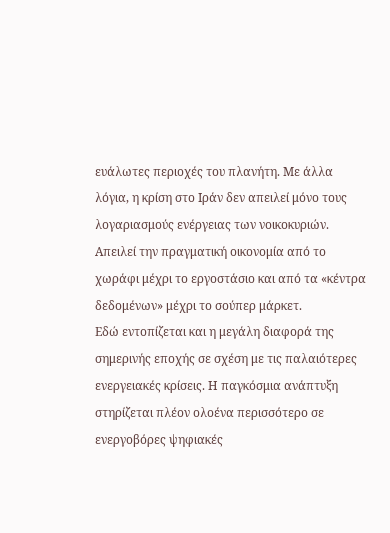ευάλωτες περιοχές του πλανήτη. Με άλλα λόγια, η κρίση στο Ιράν δεν απειλεί μόνο τους λογαριασμούς ενέργειας των νοικοκυριών. Απειλεί την πραγματική οικονομία από το χωράφι μέχρι το εργοστάσιο και από τα «κέντρα δεδομένων» μέχρι το σούπερ μάρκετ.
Εδώ εντοπίζεται και η μεγάλη διαφορά της σημερινής εποχής σε σχέση με τις παλαιότερες ενεργειακές κρίσεις. Η παγκόσμια ανάπτυξη στηρίζεται πλέον ολοένα περισσότερο σε ενεργοβόρες ψηφιακές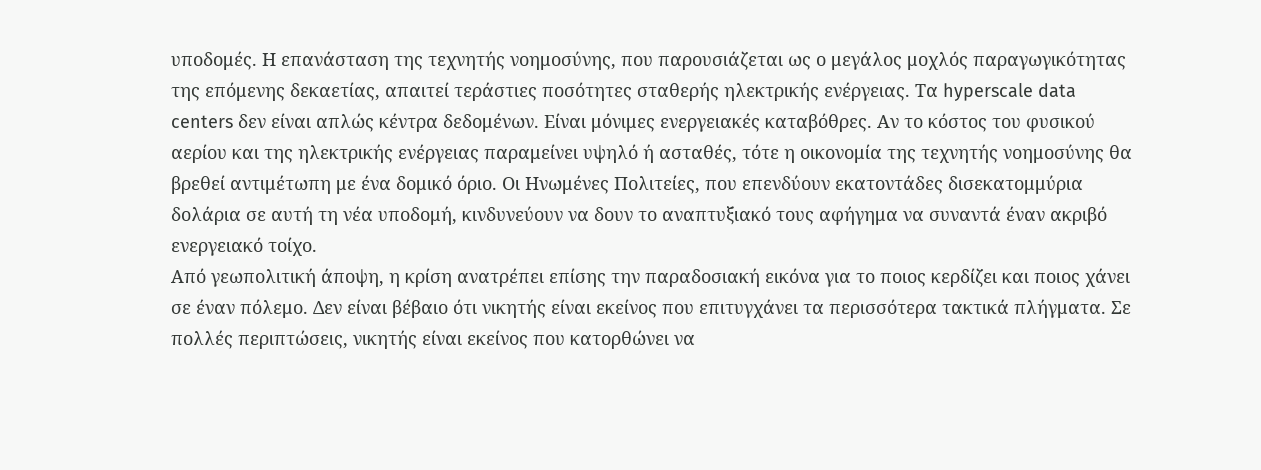υποδομές. Η επανάσταση της τεχνητής νοημοσύνης, που παρουσιάζεται ως ο μεγάλος μοχλός παραγωγικότητας της επόμενης δεκαετίας, απαιτεί τεράστιες ποσότητες σταθερής ηλεκτρικής ενέργειας. Τα hyperscale data centers δεν είναι απλώς κέντρα δεδομένων. Είναι μόνιμες ενεργειακές καταβόθρες. Αν το κόστος του φυσικού αερίου και της ηλεκτρικής ενέργειας παραμείνει υψηλό ή ασταθές, τότε η οικονομία της τεχνητής νοημοσύνης θα βρεθεί αντιμέτωπη με ένα δομικό όριο. Οι Ηνωμένες Πολιτείες, που επενδύουν εκατοντάδες δισεκατομμύρια δολάρια σε αυτή τη νέα υποδομή, κινδυνεύουν να δουν το αναπτυξιακό τους αφήγημα να συναντά έναν ακριβό ενεργειακό τοίχο.
Από γεωπολιτική άποψη, η κρίση ανατρέπει επίσης την παραδοσιακή εικόνα για το ποιος κερδίζει και ποιος χάνει σε έναν πόλεμο. Δεν είναι βέβαιο ότι νικητής είναι εκείνος που επιτυγχάνει τα περισσότερα τακτικά πλήγματα. Σε πολλές περιπτώσεις, νικητής είναι εκείνος που κατορθώνει να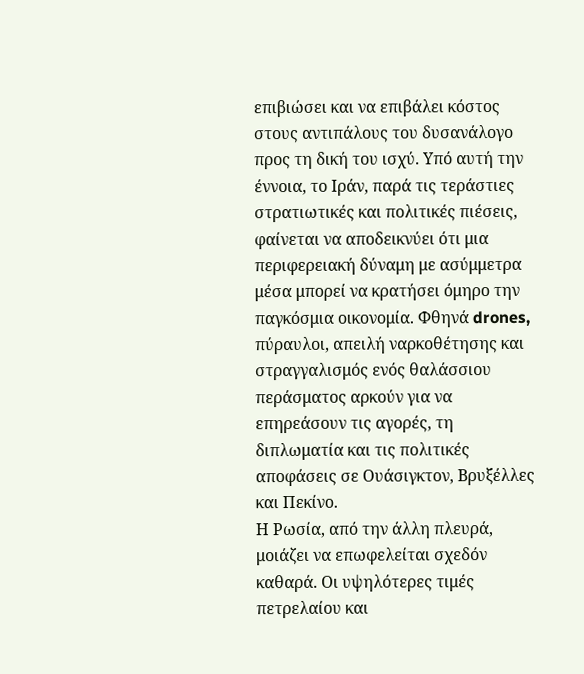επιβιώσει και να επιβάλει κόστος στους αντιπάλους του δυσανάλογο προς τη δική του ισχύ. Υπό αυτή την έννοια, το Ιράν, παρά τις τεράστιες στρατιωτικές και πολιτικές πιέσεις, φαίνεται να αποδεικνύει ότι μια περιφερειακή δύναμη με ασύμμετρα μέσα μπορεί να κρατήσει όμηρο την παγκόσμια οικονομία. Φθηνά drones, πύραυλοι, απειλή ναρκοθέτησης και στραγγαλισμός ενός θαλάσσιου περάσματος αρκούν για να επηρεάσουν τις αγορές, τη διπλωματία και τις πολιτικές αποφάσεις σε Ουάσιγκτον, Βρυξέλλες και Πεκίνο.
Η Ρωσία, από την άλλη πλευρά, μοιάζει να επωφελείται σχεδόν καθαρά. Οι υψηλότερες τιμές πετρελαίου και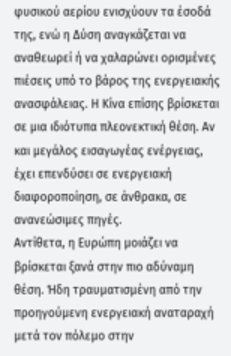φυσικού αερίου ενισχύουν τα έσοδά της, ενώ η Δύση αναγκάζεται να αναθεωρεί ή να χαλαρώνει ορισμένες πιέσεις υπό το βάρος της ενεργειακής ανασφάλειας. Η Κίνα επίσης βρίσκεται σε μια ιδιότυπα πλεονεκτική θέση. Αν και μεγάλος εισαγωγέας ενέργειας, έχει επενδύσει σε ενεργειακή διαφοροποίηση, σε άνθρακα, σε ανανεώσιμες πηγές.
Αντίθετα, η Ευρώπη μοιάζει να βρίσκεται ξανά στην πιο αδύναμη θέση. Ήδη τραυματισμένη από την προηγούμενη ενεργειακή αναταραχή μετά τον πόλεμο στην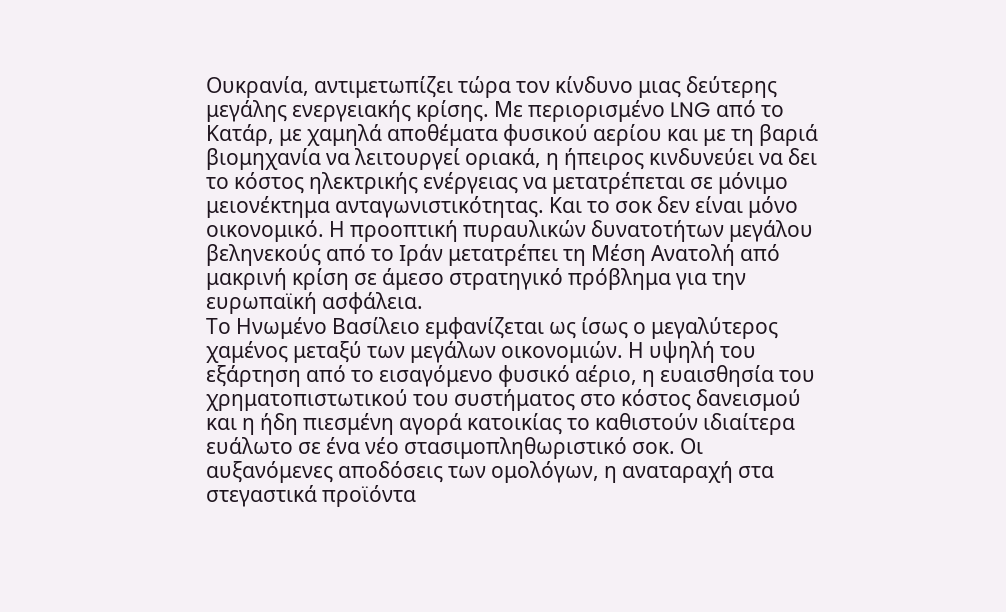Ουκρανία, αντιμετωπίζει τώρα τον κίνδυνο μιας δεύτερης μεγάλης ενεργειακής κρίσης. Με περιορισμένο LNG από το Κατάρ, με χαμηλά αποθέματα φυσικού αερίου και με τη βαριά βιομηχανία να λειτουργεί οριακά, η ήπειρος κινδυνεύει να δει το κόστος ηλεκτρικής ενέργειας να μετατρέπεται σε μόνιμο μειονέκτημα ανταγωνιστικότητας. Και το σοκ δεν είναι μόνο οικονομικό. Η προοπτική πυραυλικών δυνατοτήτων μεγάλου βεληνεκούς από το Ιράν μετατρέπει τη Μέση Ανατολή από μακρινή κρίση σε άμεσο στρατηγικό πρόβλημα για την ευρωπαϊκή ασφάλεια.
Το Ηνωμένο Βασίλειο εμφανίζεται ως ίσως ο μεγαλύτερος χαμένος μεταξύ των μεγάλων οικονομιών. Η υψηλή του εξάρτηση από το εισαγόμενο φυσικό αέριο, η ευαισθησία του χρηματοπιστωτικού του συστήματος στο κόστος δανεισμού και η ήδη πιεσμένη αγορά κατοικίας το καθιστούν ιδιαίτερα ευάλωτο σε ένα νέο στασιμοπληθωριστικό σοκ. Οι αυξανόμενες αποδόσεις των ομολόγων, η αναταραχή στα στεγαστικά προϊόντα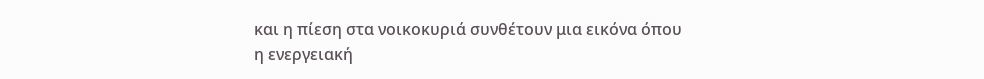και η πίεση στα νοικοκυριά συνθέτουν μια εικόνα όπου η ενεργειακή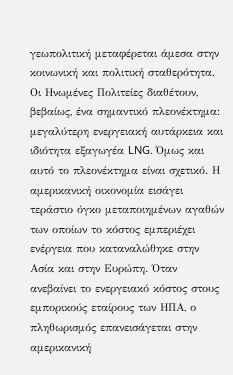γεωπολιτική μεταφέρεται άμεσα στην κοινωνική και πολιτική σταθερότητα.
Οι Ηνωμένες Πολιτείες διαθέτουν, βεβαίως, ένα σημαντικό πλεονέκτημα: μεγαλύτερη ενεργειακή αυτάρκεια και ιδιότητα εξαγωγέα LNG. Όμως και αυτό το πλεονέκτημα είναι σχετικό. Η αμερικανική οικονομία εισάγει τεράστιο όγκο μεταποιημένων αγαθών των οποίων το κόστος εμπεριέχει ενέργεια που καταναλώθηκε στην Ασία και στην Ευρώπη. Όταν ανεβαίνει το ενεργειακό κόστος στους εμπορικούς εταίρους των ΗΠΑ, ο πληθωρισμός επανεισάγεται στην αμερικανική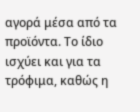αγορά μέσα από τα προϊόντα. Το ίδιο ισχύει και για τα τρόφιμα, καθώς η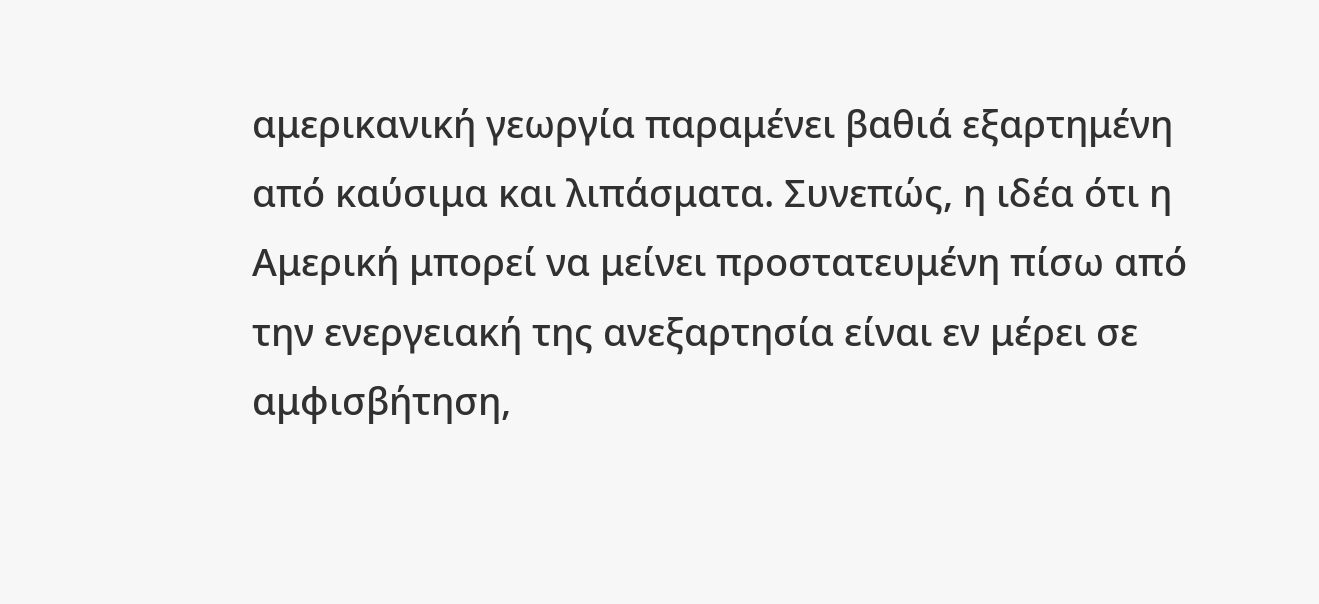αμερικανική γεωργία παραμένει βαθιά εξαρτημένη από καύσιμα και λιπάσματα. Συνεπώς, η ιδέα ότι η Αμερική μπορεί να μείνει προστατευμένη πίσω από την ενεργειακή της ανεξαρτησία είναι εν μέρει σε αμφισβήτηση,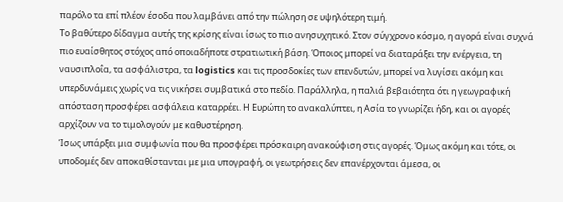παρόλο τα επί πλέον έσοδα που λαμβάνει από την πώληση σε υψηλότερη τιμή.
Το βαθύτερο δίδαγμα αυτής της κρίσης είναι ίσως το πιο ανησυχητικό. Στον σύγχρονο κόσμο, η αγορά είναι συχνά πιο ευαίσθητος στόχος από οποιαδήποτε στρατιωτική βάση. Όποιος μπορεί να διαταράξει την ενέργεια, τη ναυσιπλοΐα, τα ασφάλιστρα, τα logistics και τις προσδοκίες των επενδυτών, μπορεί να λυγίσει ακόμη και υπερδυνάμεις χωρίς να τις νικήσει συμβατικά στο πεδίο. Παράλληλα, η παλιά βεβαιότητα ότι η γεωγραφική απόσταση προσφέρει ασφάλεια καταρρέει. Η Ευρώπη το ανακαλύπτει, η Ασία το γνωρίζει ήδη, και οι αγορές αρχίζουν να το τιμολογούν με καθυστέρηση.
Ίσως υπάρξει μια συμφωνία που θα προσφέρει πρόσκαιρη ανακούφιση στις αγορές. Όμως ακόμη και τότε, οι υποδομές δεν αποκαθίστανται με μια υπογραφή, οι γεωτρήσεις δεν επανέρχονται άμεσα, οι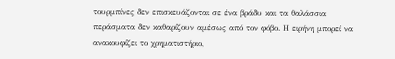τουρμπίνες δεν επισκευάζονται σε ένα βράδυ και τα θαλάσσια περάσματα δεν καθαρίζουν αμέσως από τον φόβο. Η ειρήνη μπορεί να ανακουφίζει το χρηματιστήριο,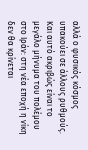αλλά ο φυσικός κόσμος υπακούει σε άλλους ρυθμούς. Και αυτό ακριβώς είναι το μεγάλο μήνυμα του πολέμου στο Ιράν: στη νέα εποχή η νίκη δεν θα κρίνεται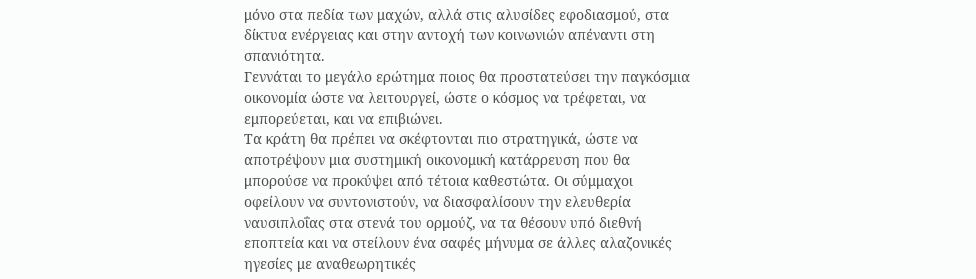μόνο στα πεδία των μαχών, αλλά στις αλυσίδες εφοδιασμού, στα δίκτυα ενέργειας και στην αντοχή των κοινωνιών απέναντι στη σπανιότητα.
Γεννάται το μεγάλο ερώτημα ποιος θα προστατεύσει την παγκόσμια οικονομία ώστε να λειτουργεί, ώστε ο κόσμος να τρέφεται, να εμπορεύεται, και να επιβιώνει.
Τα κράτη θα πρέπει να σκέφτονται πιο στρατηγικά, ώστε να αποτρέψουν μια συστημική οικονομική κατάρρευση που θα μπορούσε να προκύψει από τέτοια καθεστώτα. Οι σύμμαχοι οφείλουν να συντονιστούν, να διασφαλίσουν την ελευθερία ναυσιπλοΐας στα στενά του ορμούζ, να τα θέσουν υπό διεθνή εποπτεία και να στείλουν ένα σαφές μήνυμα σε άλλες αλαζονικές ηγεσίες με αναθεωρητικές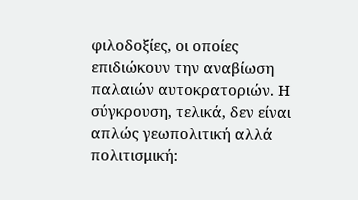φιλοδοξίες, οι οποίες επιδιώκουν την αναβίωση παλαιών αυτοκρατοριών. Η σύγκρουση, τελικά, δεν είναι απλώς γεωπολιτική αλλά πολιτισμική: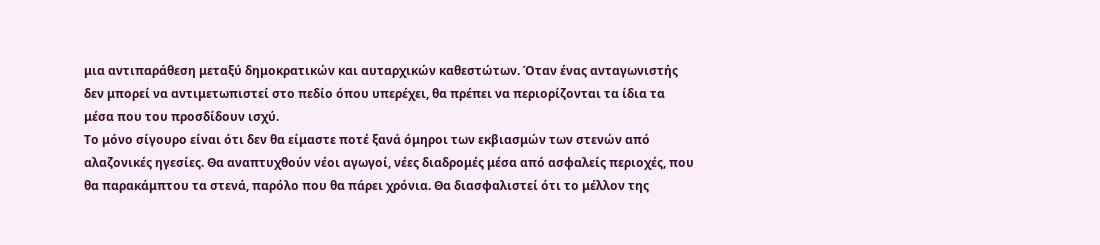μια αντιπαράθεση μεταξύ δημοκρατικών και αυταρχικών καθεστώτων. Όταν ένας ανταγωνιστής δεν μπορεί να αντιμετωπιστεί στο πεδίο όπου υπερέχει, θα πρέπει να περιορίζονται τα ίδια τα μέσα που του προσδίδουν ισχύ.
Το μόνο σίγουρο είναι ότι δεν θα είμαστε ποτέ ξανά όμηροι των εκβιασμών των στενών από αλαζονικές ηγεσίες. Θα αναπτυχθούν νέοι αγωγοί, νέες διαδρομές μέσα από ασφαλείς περιοχές, που θα παρακάμπτου τα στενά, παρόλο που θα πάρει χρόνια. Θα διασφαλιστεί ότι το μέλλον της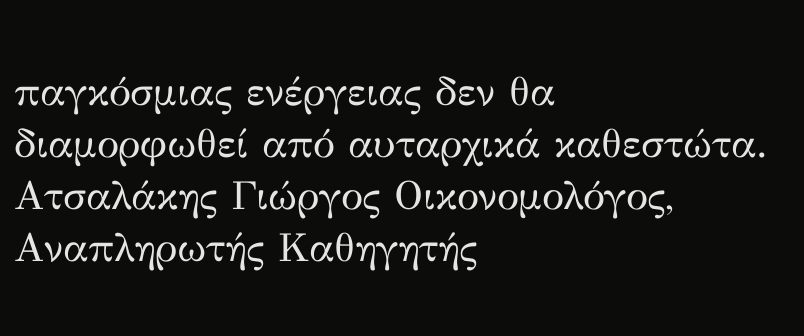παγκόσμιας ενέργειας δεν θα διαμορφωθεί από αυταρχικά καθεστώτα.
Ατσαλάκης Γιώργος Οικονομολόγος, Αναπληρωτής Καθηγητής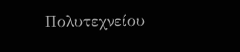Πολυτεχνείου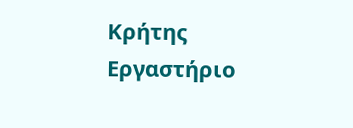Κρήτης
Εργαστήριο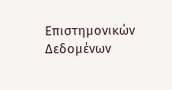Επιστημονικών Δεδομένων